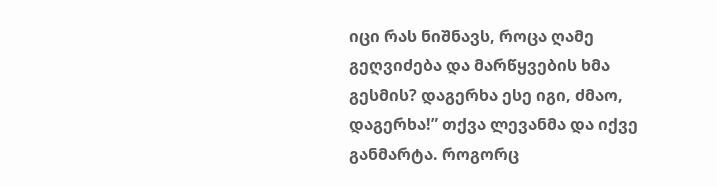იცი რას ნიშნავს, როცა ღამე გეღვიძება და მარწყვების ხმა გესმის? დაგერხა ესე იგი, ძმაო, დაგერხა!” თქვა ლევანმა და იქვე განმარტა. როგორც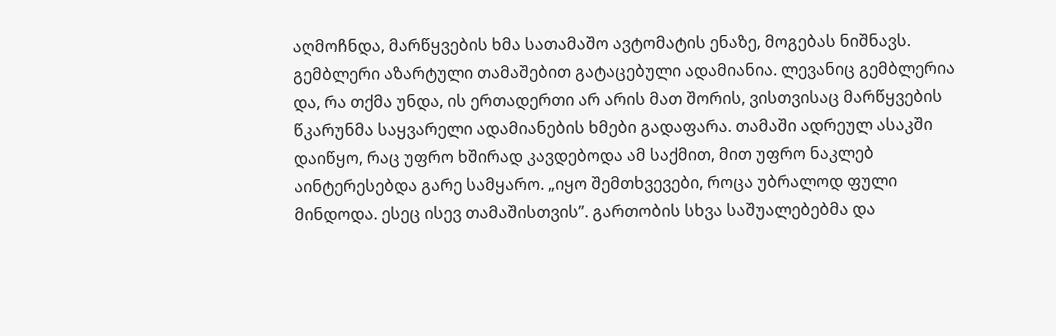აღმოჩნდა, მარწყვების ხმა სათამაშო ავტომატის ენაზე, მოგებას ნიშნავს.
გემბლერი აზარტული თამაშებით გატაცებული ადამიანია. ლევანიც გემბლერია და, რა თქმა უნდა, ის ერთადერთი არ არის მათ შორის, ვისთვისაც მარწყვების წკარუნმა საყვარელი ადამიანების ხმები გადაფარა. თამაში ადრეულ ასაკში დაიწყო, რაც უფრო ხშირად კავდებოდა ამ საქმით, მით უფრო ნაკლებ აინტერესებდა გარე სამყარო. „იყო შემთხვევები, როცა უბრალოდ ფული მინდოდა. ესეც ისევ თამაშისთვის”. გართობის სხვა საშუალებებმა და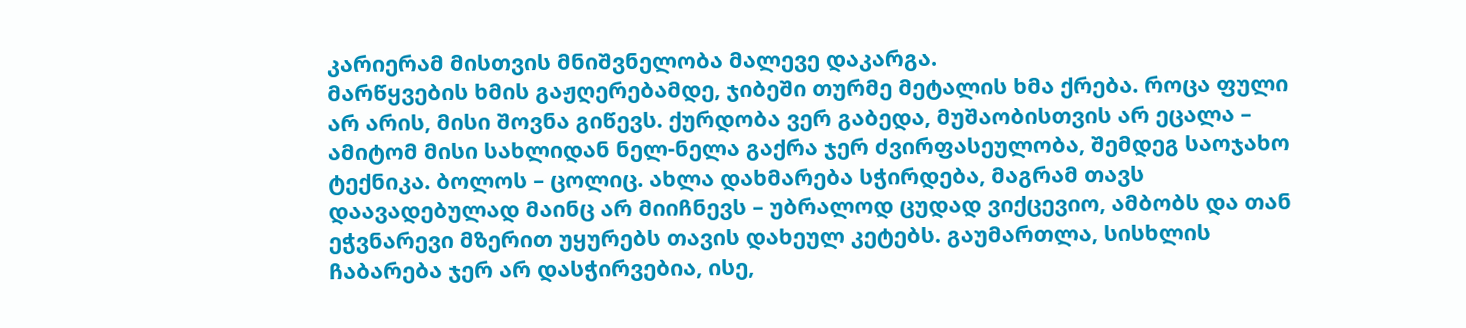კარიერამ მისთვის მნიშვნელობა მალევე დაკარგა.
მარწყვების ხმის გაჟღერებამდე, ჯიბეში თურმე მეტალის ხმა ქრება. როცა ფული არ არის, მისი შოვნა გიწევს. ქურდობა ვერ გაბედა, მუშაობისთვის არ ეცალა – ამიტომ მისი სახლიდან ნელ-ნელა გაქრა ჯერ ძვირფასეულობა, შემდეგ საოჯახო ტექნიკა. ბოლოს – ცოლიც. ახლა დახმარება სჭირდება, მაგრამ თავს დაავადებულად მაინც არ მიიჩნევს – უბრალოდ ცუდად ვიქცევიო, ამბობს და თან ეჭვნარევი მზერით უყურებს თავის დახეულ კეტებს. გაუმართლა, სისხლის ჩაბარება ჯერ არ დასჭირვებია, ისე,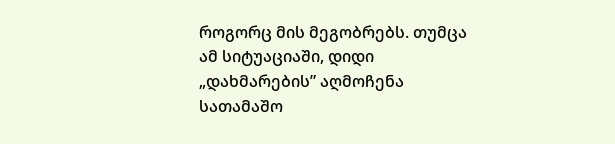როგორც მის მეგობრებს. თუმცა ამ სიტუაციაში, დიდი „დახმარების” აღმოჩენა სათამაშო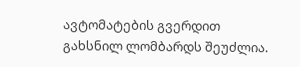ავტომატების გვერდით გახსნილ ლომბარდს შეუძლია.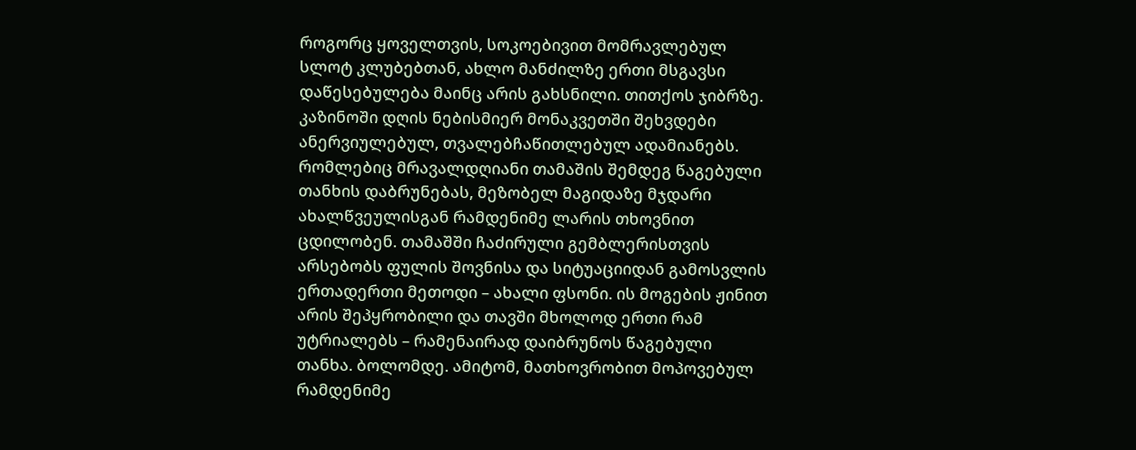როგორც ყოველთვის, სოკოებივით მომრავლებულ სლოტ კლუბებთან, ახლო მანძილზე ერთი მსგავსი დაწესებულება მაინც არის გახსნილი. თითქოს ჯიბრზე.
კაზინოში დღის ნებისმიერ მონაკვეთში შეხვდები ანერვიულებულ, თვალებჩაწითლებულ ადამიანებს. რომლებიც მრავალდღიანი თამაშის შემდეგ წაგებული თანხის დაბრუნებას, მეზობელ მაგიდაზე მჯდარი ახალწვეულისგან რამდენიმე ლარის თხოვნით ცდილობენ. თამაშში ჩაძირული გემბლერისთვის არსებობს ფულის შოვნისა და სიტუაციიდან გამოსვლის ერთადერთი მეთოდი – ახალი ფსონი. ის მოგების ჟინით არის შეპყრობილი და თავში მხოლოდ ერთი რამ უტრიალებს – რამენაირად დაიბრუნოს წაგებული თანხა. ბოლომდე. ამიტომ, მათხოვრობით მოპოვებულ რამდენიმე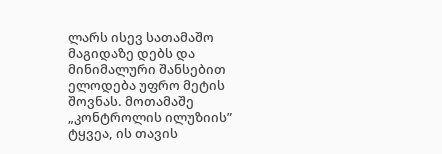ლარს ისევ სათამაშო მაგიდაზე დებს და მინიმალური შანსებით ელოდება უფრო მეტის შოვნას. მოთამაშე „კონტროლის ილუზიის” ტყვეა, ის თავის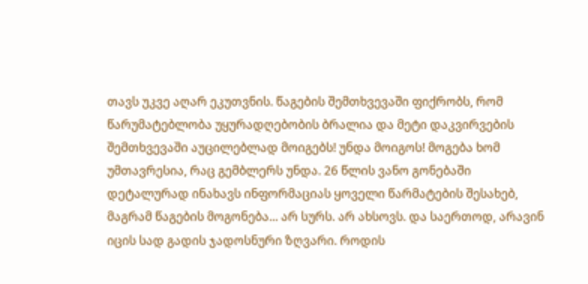თავს უკვე აღარ ეკუთვნის. წაგების შემთხვევაში ფიქრობს, რომ წარუმატებლობა უყურადღებობის ბრალია და მეტი დაკვირვების შემთხვევაში აუცილებლად მოიგებს! უნდა მოიგოს! მოგება ხომ უმთავრესია, რაც გემბლერს უნდა. 26 წლის ვანო გონებაში დეტალურად ინახავს ინფორმაციას ყოველი წარმატების შესახებ, მაგრამ წაგების მოგონება... არ სურს. არ ახსოვს. და საერთოდ, არავინ იცის სად გადის ჯადოსნური ზღვარი. როდის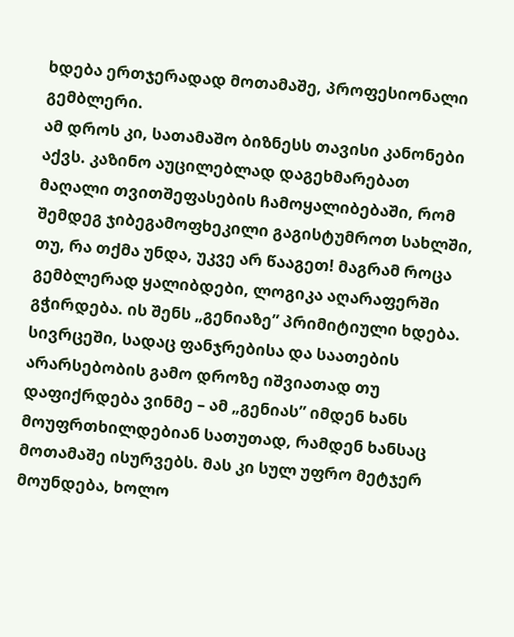ხდება ერთჯერადად მოთამაშე, პროფესიონალი გემბლერი.
ამ დროს კი, სათამაშო ბიზნესს თავისი კანონები აქვს. კაზინო აუცილებლად დაგეხმარებათ მაღალი თვითშეფასების ჩამოყალიბებაში, რომ შემდეგ ჯიბეგამოფხეკილი გაგისტუმროთ სახლში, თუ, რა თქმა უნდა, უკვე არ წააგეთ! მაგრამ როცა გემბლერად ყალიბდები, ლოგიკა აღარაფერში გჭირდება. ის შენს „გენიაზე” პრიმიტიული ხდება. სივრცეში, სადაც ფანჯრებისა და საათების არარსებობის გამო დროზე იშვიათად თუ დაფიქრდება ვინმე – ამ „გენიას” იმდენ ხანს მოუფრთხილდებიან სათუთად, რამდენ ხანსაც მოთამაშე ისურვებს. მას კი სულ უფრო მეტჯერ მოუნდება, ხოლო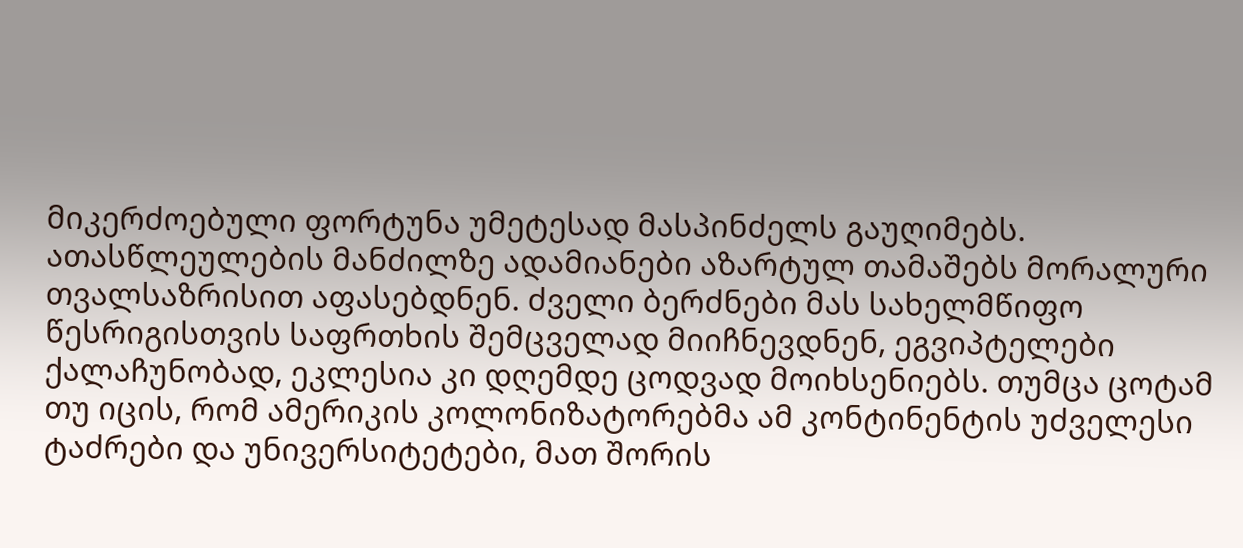მიკერძოებული ფორტუნა უმეტესად მასპინძელს გაუღიმებს.
ათასწლეულების მანძილზე ადამიანები აზარტულ თამაშებს მორალური თვალსაზრისით აფასებდნენ. ძველი ბერძნები მას სახელმწიფო წესრიგისთვის საფრთხის შემცველად მიიჩნევდნენ, ეგვიპტელები ქალაჩუნობად, ეკლესია კი დღემდე ცოდვად მოიხსენიებს. თუმცა ცოტამ თუ იცის, რომ ამერიკის კოლონიზატორებმა ამ კონტინენტის უძველესი ტაძრები და უნივერსიტეტები, მათ შორის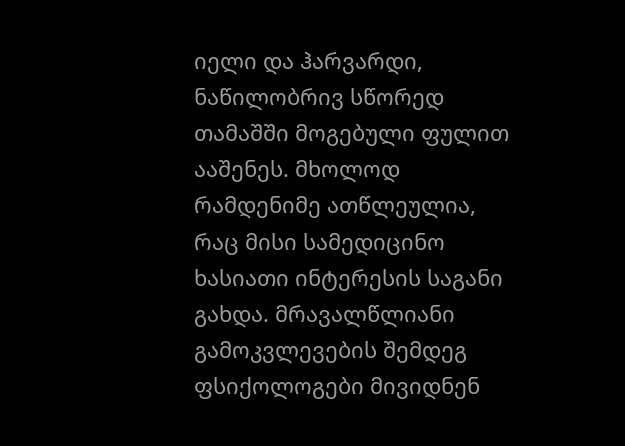იელი და ჰარვარდი, ნაწილობრივ სწორედ თამაშში მოგებული ფულით ააშენეს. მხოლოდ რამდენიმე ათწლეულია, რაც მისი სამედიცინო ხასიათი ინტერესის საგანი გახდა. მრავალწლიანი გამოკვლევების შემდეგ ფსიქოლოგები მივიდნენ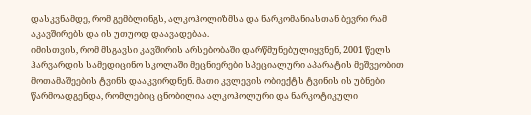დასკვნამდე, რომ გემბლინგს, ალკოჰოლიზმსა და ნარკომანიასთან ბევრი რამ აკავშირებს და ის უთუოდ დაავადებაა.
იმისთვის, რომ მსგავსი კავშირის არსებობაში დარწმუნებულიყვნენ, 2001 წელს ჰარვარდის სამედიცინო სკოლაში მეცნიერები სპეციალური აპარატის მეშვეობით მოთამაშეების ტვინს დააკვირდნენ. მათი კვლევის ობიექტს ტვინის ის უბნები წარმოადგენდა, რომლებიც ცნობილია ალკოჰოლური და ნარკოტიკული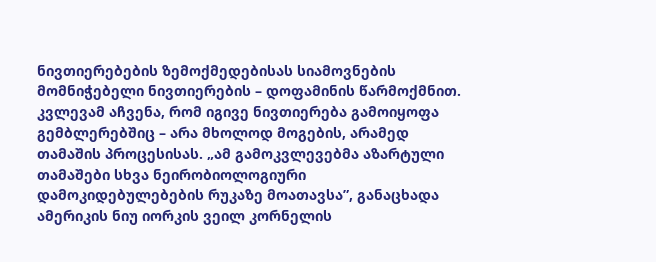ნივთიერებების ზემოქმედებისას სიამოვნების მომნიჭებელი ნივთიერების – დოფამინის წარმოქმნით. კვლევამ აჩვენა, რომ იგივე ნივთიერება გამოიყოფა გემბლერებშიც – არა მხოლოდ მოგების, არამედ თამაშის პროცესისას. „ამ გამოკვლევებმა აზარტული თამაშები სხვა ნეირობიოლოგიური დამოკიდებულებების რუკაზე მოათავსა”, განაცხადა ამერიკის ნიუ იორკის ვეილ კორნელის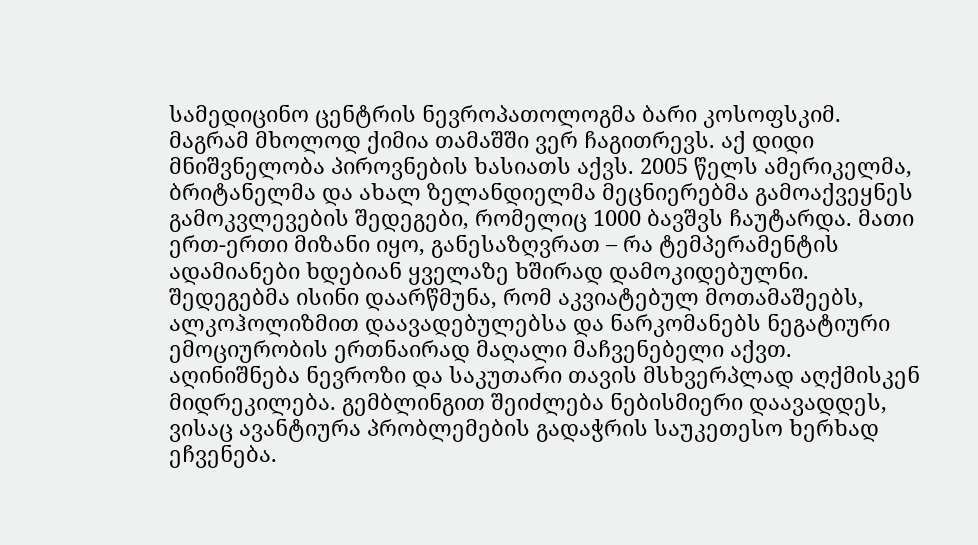სამედიცინო ცენტრის ნევროპათოლოგმა ბარი კოსოფსკიმ.
მაგრამ მხოლოდ ქიმია თამაშში ვერ ჩაგითრევს. აქ დიდი მნიშვნელობა პიროვნების ხასიათს აქვს. 2005 წელს ამერიკელმა, ბრიტანელმა და ახალ ზელანდიელმა მეცნიერებმა გამოაქვეყნეს გამოკვლევების შედეგები, რომელიც 1000 ბავშვს ჩაუტარდა. მათი ერთ-ერთი მიზანი იყო, განესაზღვრათ – რა ტემპერამენტის ადამიანები ხდებიან ყველაზე ხშირად დამოკიდებულნი. შედეგებმა ისინი დაარწმუნა, რომ აკვიატებულ მოთამაშეებს, ალკოჰოლიზმით დაავადებულებსა და ნარკომანებს ნეგატიური ემოციურობის ერთნაირად მაღალი მაჩვენებელი აქვთ. აღინიშნება ნევროზი და საკუთარი თავის მსხვერპლად აღქმისკენ მიდრეკილება. გემბლინგით შეიძლება ნებისმიერი დაავადდეს, ვისაც ავანტიურა პრობლემების გადაჭრის საუკეთესო ხერხად ეჩვენება.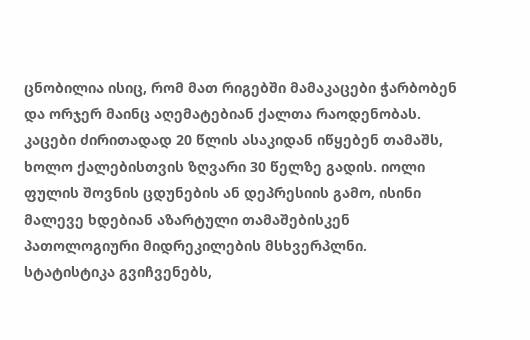ცნობილია ისიც, რომ მათ რიგებში მამაკაცები ჭარბობენ და ორჯერ მაინც აღემატებიან ქალთა რაოდენობას. კაცები ძირითადად 20 წლის ასაკიდან იწყებენ თამაშს, ხოლო ქალებისთვის ზღვარი 30 წელზე გადის. იოლი ფულის შოვნის ცდუნების ან დეპრესიის გამო, ისინი მალევე ხდებიან აზარტული თამაშებისკენ პათოლოგიური მიდრეკილების მსხვერპლნი.
სტატისტიკა გვიჩვენებს,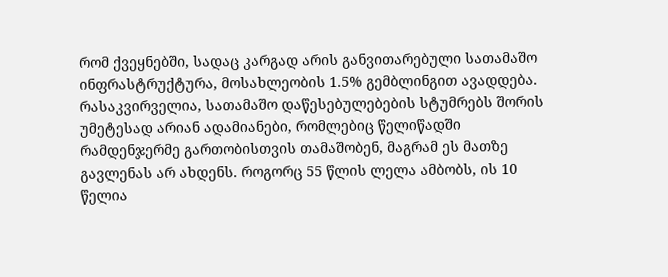რომ ქვეყნებში, სადაც კარგად არის განვითარებული სათამაშო ინფრასტრუქტურა, მოსახლეობის 1.5% გემბლინგით ავადდება. რასაკვირველია, სათამაშო დაწესებულებების სტუმრებს შორის უმეტესად არიან ადამიანები, რომლებიც წელიწადში რამდენჯერმე გართობისთვის თამაშობენ, მაგრამ ეს მათზე გავლენას არ ახდენს. როგორც 55 წლის ლელა ამბობს, ის 10 წელია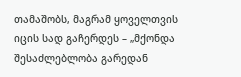თამაშობს, მაგრამ ყოველთვის იცის სად გაჩერდეს – „მქონდა შესაძლებლობა გარედან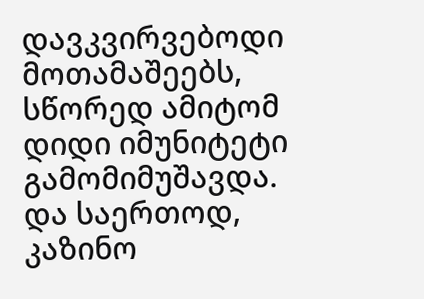დავკვირვებოდი მოთამაშეებს, სწორედ ამიტომ დიდი იმუნიტეტი გამომიმუშავდა. და საერთოდ, კაზინო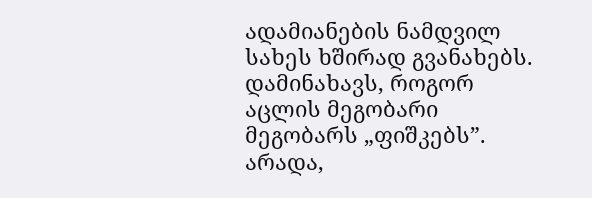ადამიანების ნამდვილ სახეს ხშირად გვანახებს. დამინახავს, როგორ აცლის მეგობარი მეგობარს „ფიშკებს”. არადა,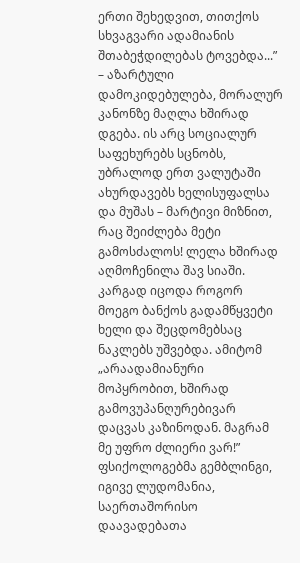ერთი შეხედვით, თითქოს სხვაგვარი ადამიანის შთაბეჭდილებას ტოვებდა...” – აზარტული დამოკიდებულება, მორალურ კანონზე მაღლა ხშირად დგება. ის არც სოციალურ საფეხურებს სცნობს, უბრალოდ ერთ ვალუტაში ახურდავებს ხელისუფალსა და მუშას – მარტივი მიზნით, რაც შეიძლება მეტი გამოსძალოს! ლელა ხშირად აღმოჩენილა შავ სიაში. კარგად იცოდა როგორ მოეგო ბანქოს გადამწყვეტი ხელი და შეცდომებსაც ნაკლებს უშვებდა. ამიტომ „არაადამიანური მოპყრობით, ხშირად გამოვუპანღურებივარ დაცვას კაზინოდან. მაგრამ მე უფრო ძლიერი ვარ!”
ფსიქოლოგებმა გემბლინგი, იგივე ლუდომანია, საერთაშორისო დაავადებათა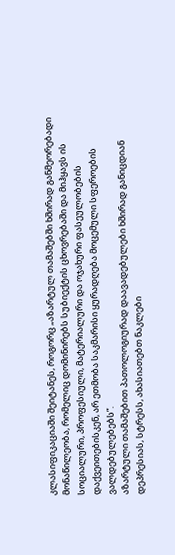კლასიფიკაციაში შეიტანეს, როგორც „აზარტულ თამაშებში ხშირად განმეორებადი მონაწილეობა, რომელიც დომინირებს სუბიექტის ცხოვრებაში და მიჰყავს ის სოციალური, პროფესიული, მატერიალური და ოჯახური ფასეულობების დაქვეითებისკენ, არ ეთმობა საკმარისი ყურადღება მოცემული სფეროების ვალდებულებებს”.
აზარტული თამაშებით პათოლოგიურად დაავადებულები ხშირად განიცდიან დეპრესიას, სტრესს, ახასიათებთ ნაკლები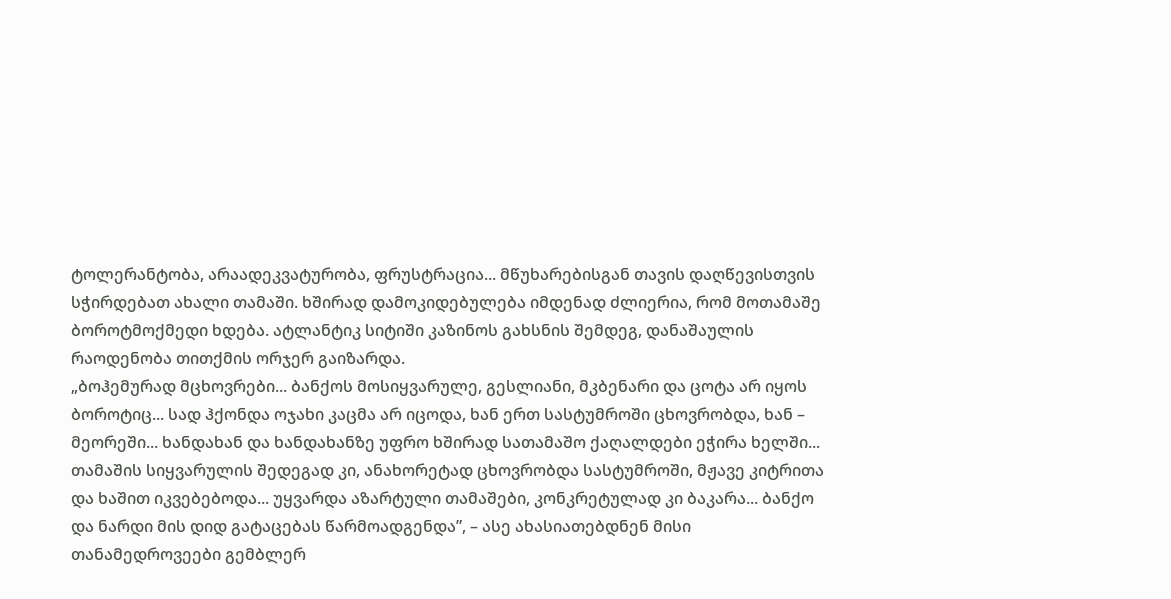ტოლერანტობა, არაადეკვატურობა, ფრუსტრაცია... მწუხარებისგან თავის დაღწევისთვის სჭირდებათ ახალი თამაში. ხშირად დამოკიდებულება იმდენად ძლიერია, რომ მოთამაშე ბოროტმოქმედი ხდება. ატლანტიკ სიტიში კაზინოს გახსნის შემდეგ, დანაშაულის რაოდენობა თითქმის ორჯერ გაიზარდა.
„ბოჰემურად მცხოვრები... ბანქოს მოსიყვარულე, გესლიანი, მკბენარი და ცოტა არ იყოს ბოროტიც... სად ჰქონდა ოჯახი კაცმა არ იცოდა, ხან ერთ სასტუმროში ცხოვრობდა, ხან – მეორეში... ხანდახან და ხანდახანზე უფრო ხშირად სათამაშო ქაღალდები ეჭირა ხელში... თამაშის სიყვარულის შედეგად კი, ანახორეტად ცხოვრობდა სასტუმროში, მჟავე კიტრითა და ხაშით იკვებებოდა... უყვარდა აზარტული თამაშები, კონკრეტულად კი ბაკარა... ბანქო და ნარდი მის დიდ გატაცებას წარმოადგენდა”, – ასე ახასიათებდნენ მისი თანამედროვეები გემბლერ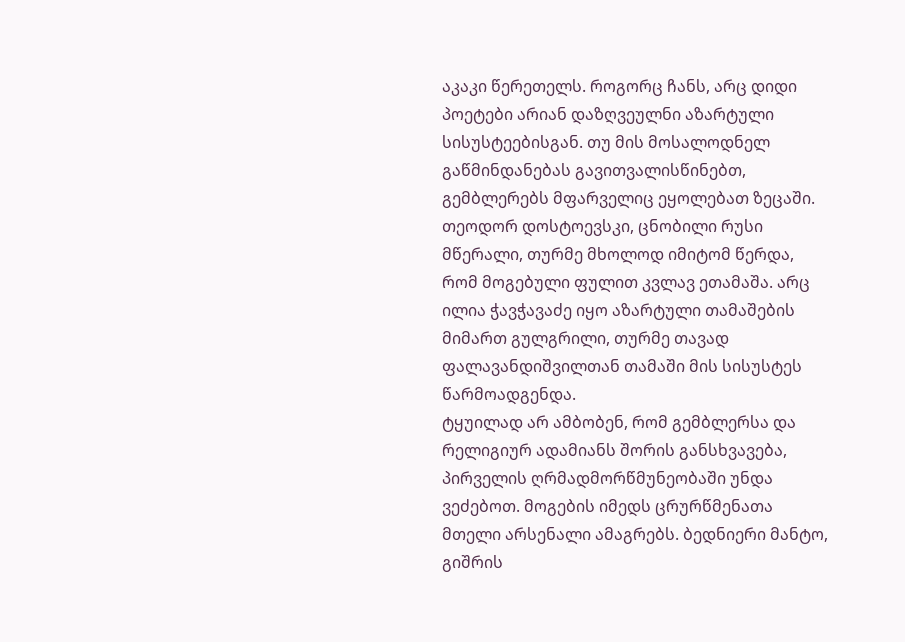აკაკი წერეთელს. როგორც ჩანს, არც დიდი პოეტები არიან დაზღვეულნი აზარტული სისუსტეებისგან. თუ მის მოსალოდნელ გაწმინდანებას გავითვალისწინებთ, გემბლერებს მფარველიც ეყოლებათ ზეცაში. თეოდორ დოსტოევსკი, ცნობილი რუსი მწერალი, თურმე მხოლოდ იმიტომ წერდა, რომ მოგებული ფულით კვლავ ეთამაშა. არც ილია ჭავჭავაძე იყო აზარტული თამაშების მიმართ გულგრილი, თურმე თავად ფალავანდიშვილთან თამაში მის სისუსტეს წარმოადგენდა.
ტყუილად არ ამბობენ, რომ გემბლერსა და რელიგიურ ადამიანს შორის განსხვავება, პირველის ღრმადმორწმუნეობაში უნდა ვეძებოთ. მოგების იმედს ცრურწმენათა მთელი არსენალი ამაგრებს. ბედნიერი მანტო, გიშრის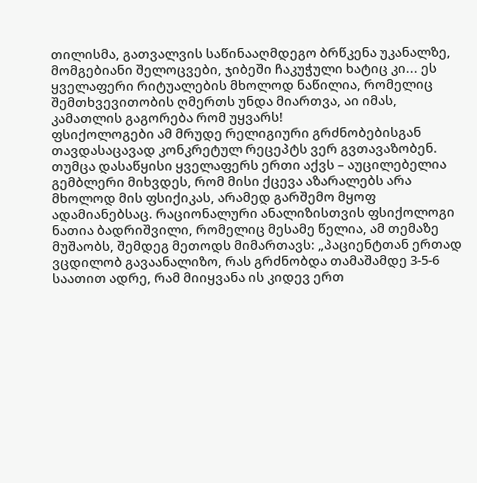თილისმა, გათვალვის საწინააღმდეგო ბრწკენა უკანალზე, მომგებიანი შელოცვები, ჯიბეში ჩაკუჭული ხატიც კი... ეს ყველაფერი რიტუალების მხოლოდ ნაწილია, რომელიც შემთხვევითობის ღმერთს უნდა მიართვა, აი იმას, კამათლის გაგორება რომ უყვარს!
ფსიქოლოგები ამ მრუდე რელიგიური გრძნობებისგან თავდასაცავად კონკრეტულ რეცეპტს ვერ გვთავაზობენ. თუმცა დასაწყისი ყველაფერს ერთი აქვს – აუცილებელია გემბლერი მიხვდეს, რომ მისი ქცევა აზარალებს არა მხოლოდ მის ფსიქიკას, არამედ გარშემო მყოფ ადამიანებსაც. რაციონალური ანალიზისთვის ფსიქოლოგი ნათია ბადრიშვილი, რომელიც მესამე წელია, ამ თემაზე მუშაობს, შემდეგ მეთოდს მიმართავს: „პაციენტთან ერთად ვცდილობ გავაანალიზო, რას გრძნობდა თამაშამდე 3-5-6 საათით ადრე, რამ მიიყვანა ის კიდევ ერთ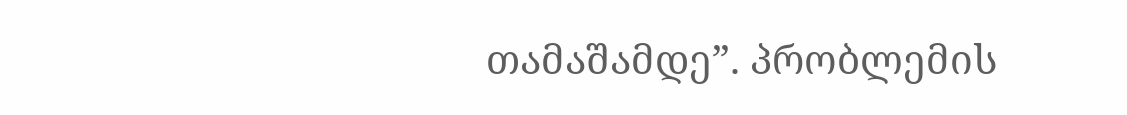თამაშამდე”. პრობლემის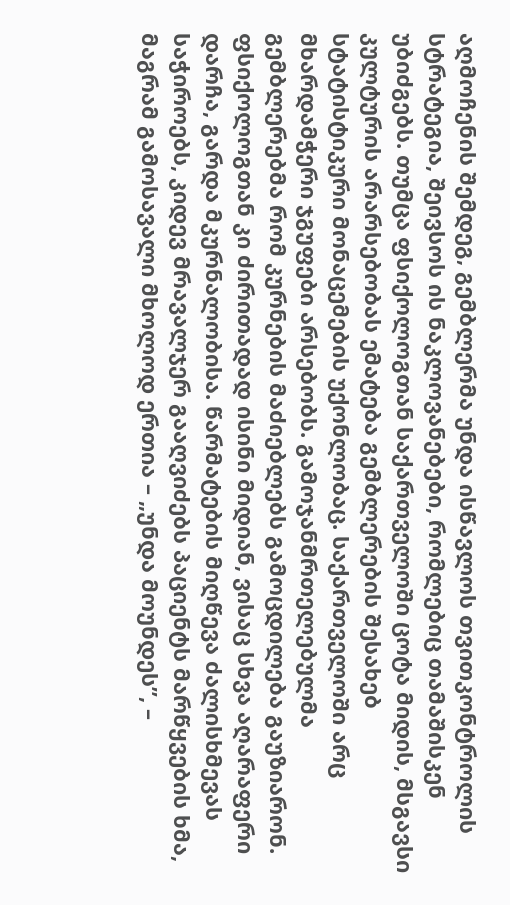აღმოჩენის შემდეგ, გემბლერმა უნდა ისწავლოს თვითკონტროლის სტრატეგია, შეივსოს ის ნაკლოვანებები, რომლებიც თამაშისკენ უბიძგებს. თუმცა ფსიქოლოგთან საქართველოში ცოტა მიდის, მსგავსი კულტურის არარსებობას ემატება გემბლერების შესახებ სტატისტიკური მონაცემების უქონლობაც. საქართველოში არც მხარდამჭერი ჯგუფები არსებობს. გამოჯანმრთელებულმა გემბლერებმა რომ კურნების მაძიებლებს გამოცდილება გაუზიარონ. ფსიქოლოგთან კი ძირითადად ისინი მიდიან, ვისაც სხვა აღარაფერი დარჩა, გარდა მკურნალობისა. წარმატების მიღწევა ძალისხმევას საჭიროებს, კიდევ მრავალჯერ გააღვიძებს პაციენტს მარწყვების ხმა, მაგრამ გამოსავალი მხოლოდ ერთია – „უნდა მოუნდეს”, –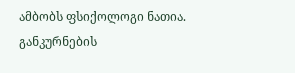ამბობს ფსიქოლოგი ნათია.
განკურნების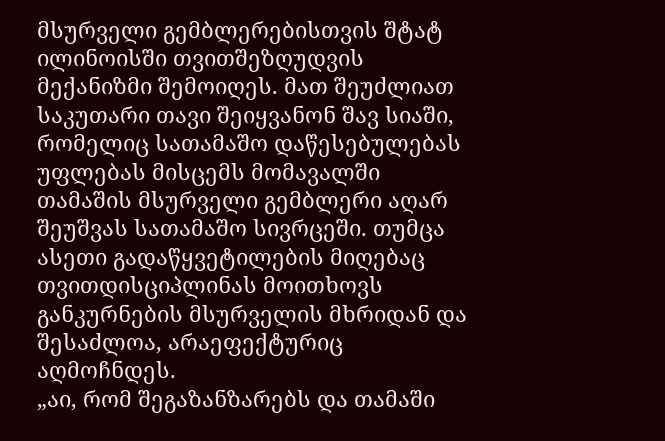მსურველი გემბლერებისთვის შტატ ილინოისში თვითშეზღუდვის მექანიზმი შემოიღეს. მათ შეუძლიათ საკუთარი თავი შეიყვანონ შავ სიაში, რომელიც სათამაშო დაწესებულებას უფლებას მისცემს მომავალში თამაშის მსურველი გემბლერი აღარ შეუშვას სათამაშო სივრცეში. თუმცა ასეთი გადაწყვეტილების მიღებაც თვითდისციპლინას მოითხოვს განკურნების მსურველის მხრიდან და შესაძლოა, არაეფექტურიც აღმოჩნდეს.
„აი, რომ შეგაზანზარებს და თამაში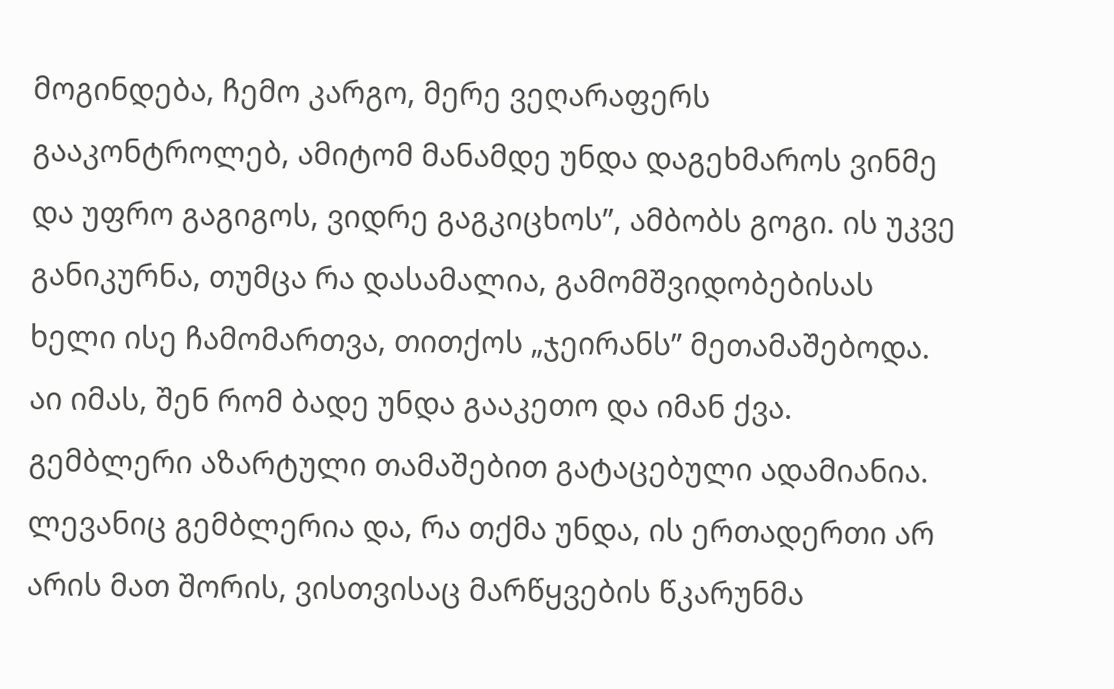მოგინდება, ჩემო კარგო, მერე ვეღარაფერს გააკონტროლებ, ამიტომ მანამდე უნდა დაგეხმაროს ვინმე და უფრო გაგიგოს, ვიდრე გაგკიცხოს”, ამბობს გოგი. ის უკვე განიკურნა, თუმცა რა დასამალია, გამომშვიდობებისას ხელი ისე ჩამომართვა, თითქოს „ჯეირანს” მეთამაშებოდა. აი იმას, შენ რომ ბადე უნდა გააკეთო და იმან ქვა.
გემბლერი აზარტული თამაშებით გატაცებული ადამიანია. ლევანიც გემბლერია და, რა თქმა უნდა, ის ერთადერთი არ არის მათ შორის, ვისთვისაც მარწყვების წკარუნმა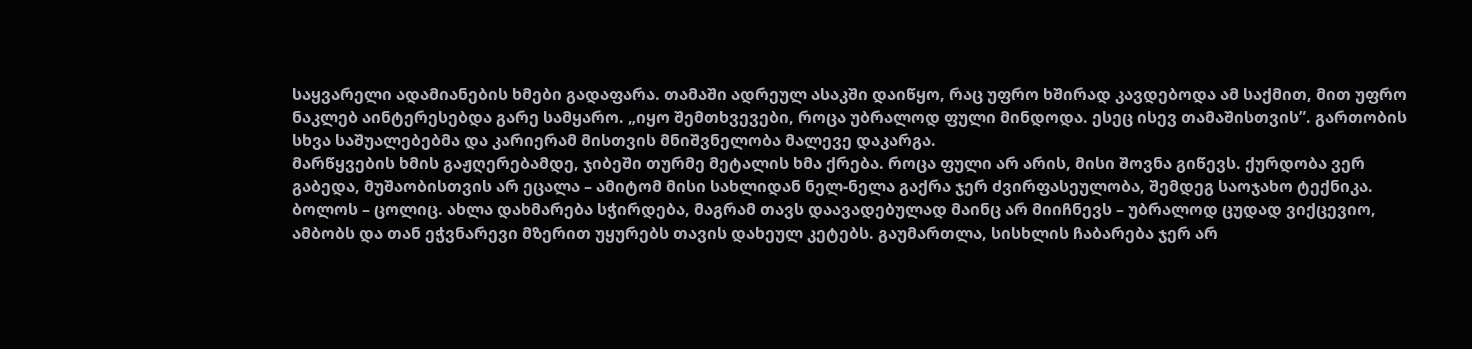საყვარელი ადამიანების ხმები გადაფარა. თამაში ადრეულ ასაკში დაიწყო, რაც უფრო ხშირად კავდებოდა ამ საქმით, მით უფრო ნაკლებ აინტერესებდა გარე სამყარო. „იყო შემთხვევები, როცა უბრალოდ ფული მინდოდა. ესეც ისევ თამაშისთვის”. გართობის სხვა საშუალებებმა და კარიერამ მისთვის მნიშვნელობა მალევე დაკარგა.
მარწყვების ხმის გაჟღერებამდე, ჯიბეში თურმე მეტალის ხმა ქრება. როცა ფული არ არის, მისი შოვნა გიწევს. ქურდობა ვერ გაბედა, მუშაობისთვის არ ეცალა – ამიტომ მისი სახლიდან ნელ-ნელა გაქრა ჯერ ძვირფასეულობა, შემდეგ საოჯახო ტექნიკა. ბოლოს – ცოლიც. ახლა დახმარება სჭირდება, მაგრამ თავს დაავადებულად მაინც არ მიიჩნევს – უბრალოდ ცუდად ვიქცევიო, ამბობს და თან ეჭვნარევი მზერით უყურებს თავის დახეულ კეტებს. გაუმართლა, სისხლის ჩაბარება ჯერ არ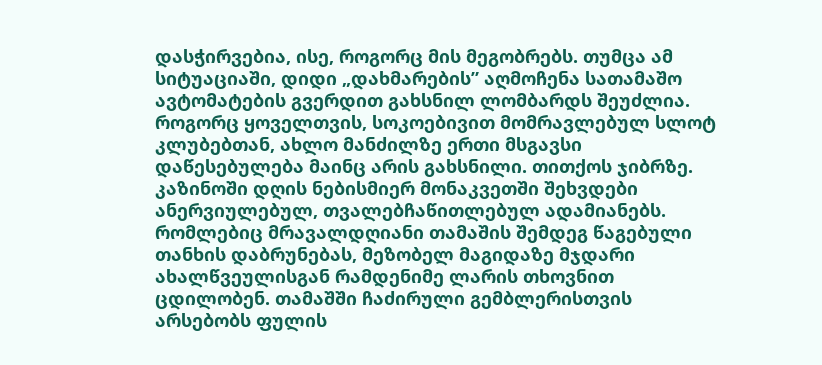დასჭირვებია, ისე, როგორც მის მეგობრებს. თუმცა ამ სიტუაციაში, დიდი „დახმარების” აღმოჩენა სათამაშო ავტომატების გვერდით გახსნილ ლომბარდს შეუძლია. როგორც ყოველთვის, სოკოებივით მომრავლებულ სლოტ კლუბებთან, ახლო მანძილზე ერთი მსგავსი დაწესებულება მაინც არის გახსნილი. თითქოს ჯიბრზე.
კაზინოში დღის ნებისმიერ მონაკვეთში შეხვდები ანერვიულებულ, თვალებჩაწითლებულ ადამიანებს. რომლებიც მრავალდღიანი თამაშის შემდეგ წაგებული თანხის დაბრუნებას, მეზობელ მაგიდაზე მჯდარი ახალწვეულისგან რამდენიმე ლარის თხოვნით ცდილობენ. თამაშში ჩაძირული გემბლერისთვის არსებობს ფულის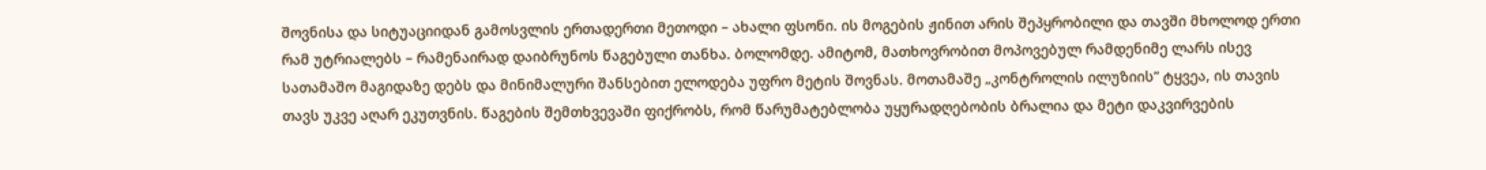შოვნისა და სიტუაციიდან გამოსვლის ერთადერთი მეთოდი – ახალი ფსონი. ის მოგების ჟინით არის შეპყრობილი და თავში მხოლოდ ერთი რამ უტრიალებს – რამენაირად დაიბრუნოს წაგებული თანხა. ბოლომდე. ამიტომ, მათხოვრობით მოპოვებულ რამდენიმე ლარს ისევ სათამაშო მაგიდაზე დებს და მინიმალური შანსებით ელოდება უფრო მეტის შოვნას. მოთამაშე „კონტროლის ილუზიის” ტყვეა, ის თავის თავს უკვე აღარ ეკუთვნის. წაგების შემთხვევაში ფიქრობს, რომ წარუმატებლობა უყურადღებობის ბრალია და მეტი დაკვირვების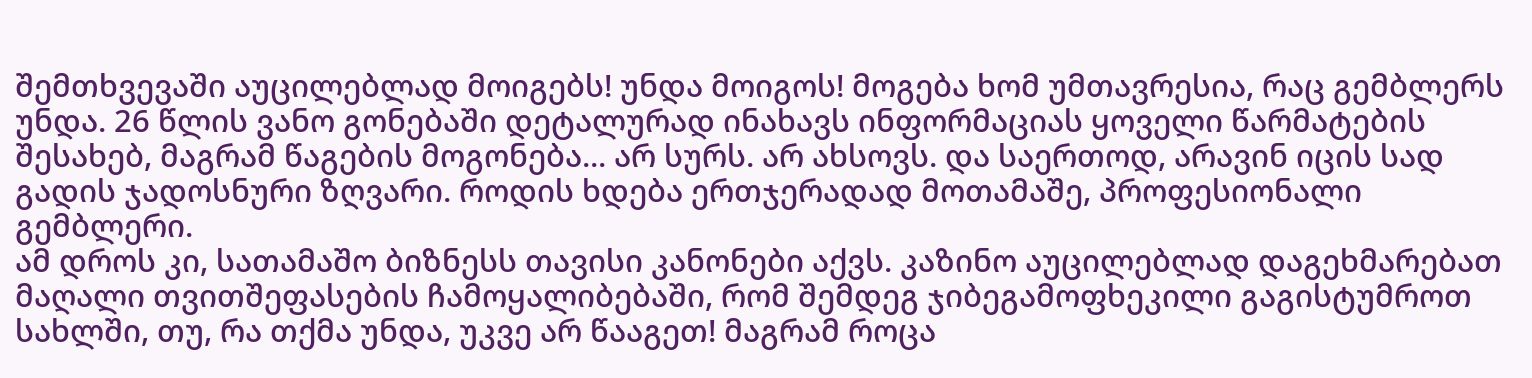შემთხვევაში აუცილებლად მოიგებს! უნდა მოიგოს! მოგება ხომ უმთავრესია, რაც გემბლერს უნდა. 26 წლის ვანო გონებაში დეტალურად ინახავს ინფორმაციას ყოველი წარმატების შესახებ, მაგრამ წაგების მოგონება... არ სურს. არ ახსოვს. და საერთოდ, არავინ იცის სად გადის ჯადოსნური ზღვარი. როდის ხდება ერთჯერადად მოთამაშე, პროფესიონალი გემბლერი.
ამ დროს კი, სათამაშო ბიზნესს თავისი კანონები აქვს. კაზინო აუცილებლად დაგეხმარებათ მაღალი თვითშეფასების ჩამოყალიბებაში, რომ შემდეგ ჯიბეგამოფხეკილი გაგისტუმროთ სახლში, თუ, რა თქმა უნდა, უკვე არ წააგეთ! მაგრამ როცა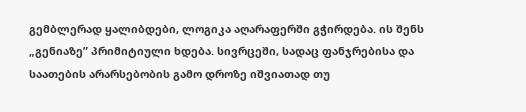გემბლერად ყალიბდები, ლოგიკა აღარაფერში გჭირდება. ის შენს „გენიაზე” პრიმიტიული ხდება. სივრცეში, სადაც ფანჯრებისა და საათების არარსებობის გამო დროზე იშვიათად თუ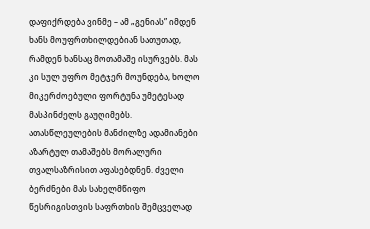დაფიქრდება ვინმე – ამ „გენიას” იმდენ ხანს მოუფრთხილდებიან სათუთად, რამდენ ხანსაც მოთამაშე ისურვებს. მას კი სულ უფრო მეტჯერ მოუნდება, ხოლო მიკერძოებული ფორტუნა უმეტესად მასპინძელს გაუღიმებს.
ათასწლეულების მანძილზე ადამიანები აზარტულ თამაშებს მორალური თვალსაზრისით აფასებდნენ. ძველი ბერძნები მას სახელმწიფო წესრიგისთვის საფრთხის შემცველად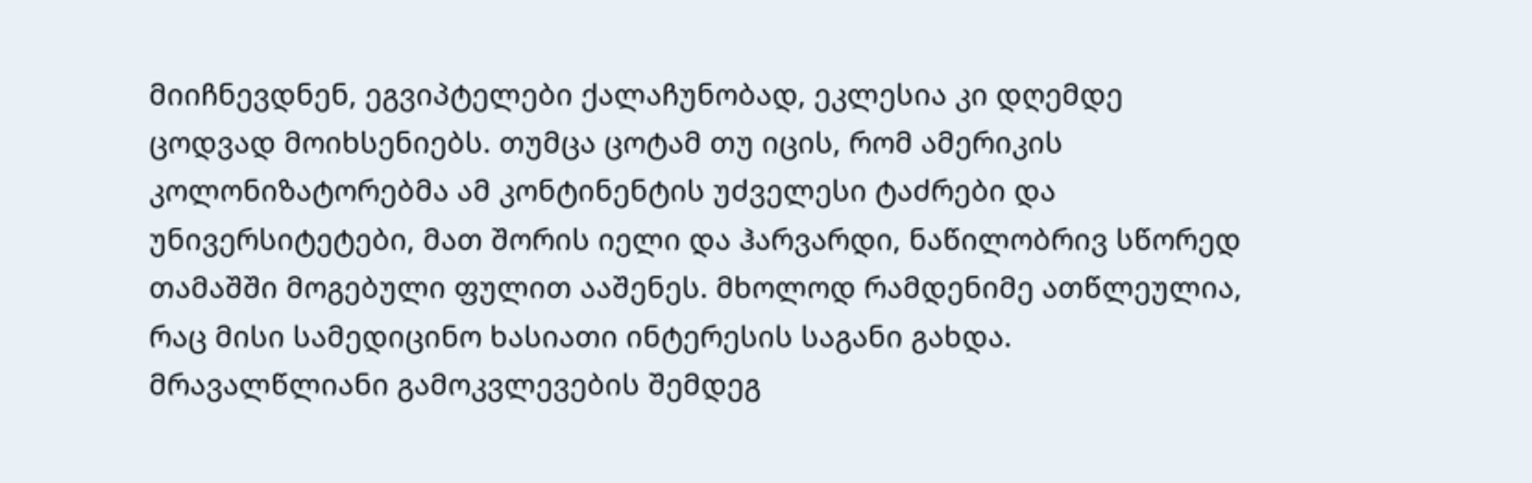მიიჩნევდნენ, ეგვიპტელები ქალაჩუნობად, ეკლესია კი დღემდე ცოდვად მოიხსენიებს. თუმცა ცოტამ თუ იცის, რომ ამერიკის კოლონიზატორებმა ამ კონტინენტის უძველესი ტაძრები და უნივერსიტეტები, მათ შორის იელი და ჰარვარდი, ნაწილობრივ სწორედ თამაშში მოგებული ფულით ააშენეს. მხოლოდ რამდენიმე ათწლეულია, რაც მისი სამედიცინო ხასიათი ინტერესის საგანი გახდა. მრავალწლიანი გამოკვლევების შემდეგ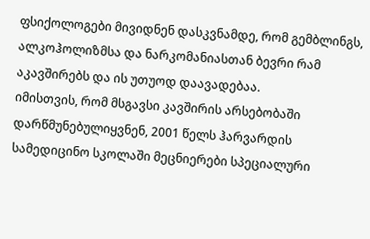ფსიქოლოგები მივიდნენ დასკვნამდე, რომ გემბლინგს, ალკოჰოლიზმსა და ნარკომანიასთან ბევრი რამ აკავშირებს და ის უთუოდ დაავადებაა.
იმისთვის, რომ მსგავსი კავშირის არსებობაში დარწმუნებულიყვნენ, 2001 წელს ჰარვარდის სამედიცინო სკოლაში მეცნიერები სპეციალური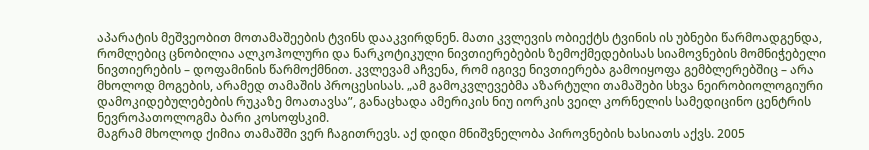აპარატის მეშვეობით მოთამაშეების ტვინს დააკვირდნენ. მათი კვლევის ობიექტს ტვინის ის უბნები წარმოადგენდა, რომლებიც ცნობილია ალკოჰოლური და ნარკოტიკული ნივთიერებების ზემოქმედებისას სიამოვნების მომნიჭებელი ნივთიერების – დოფამინის წარმოქმნით. კვლევამ აჩვენა, რომ იგივე ნივთიერება გამოიყოფა გემბლერებშიც – არა მხოლოდ მოგების, არამედ თამაშის პროცესისას. „ამ გამოკვლევებმა აზარტული თამაშები სხვა ნეირობიოლოგიური დამოკიდებულებების რუკაზე მოათავსა”, განაცხადა ამერიკის ნიუ იორკის ვეილ კორნელის სამედიცინო ცენტრის ნევროპათოლოგმა ბარი კოსოფსკიმ.
მაგრამ მხოლოდ ქიმია თამაშში ვერ ჩაგითრევს. აქ დიდი მნიშვნელობა პიროვნების ხასიათს აქვს. 2005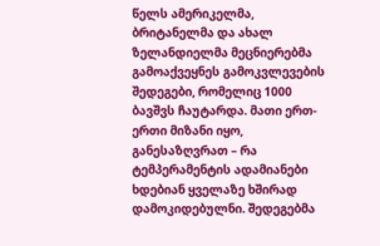წელს ამერიკელმა, ბრიტანელმა და ახალ ზელანდიელმა მეცნიერებმა გამოაქვეყნეს გამოკვლევების შედეგები, რომელიც 1000 ბავშვს ჩაუტარდა. მათი ერთ-ერთი მიზანი იყო, განესაზღვრათ – რა ტემპერამენტის ადამიანები ხდებიან ყველაზე ხშირად დამოკიდებულნი. შედეგებმა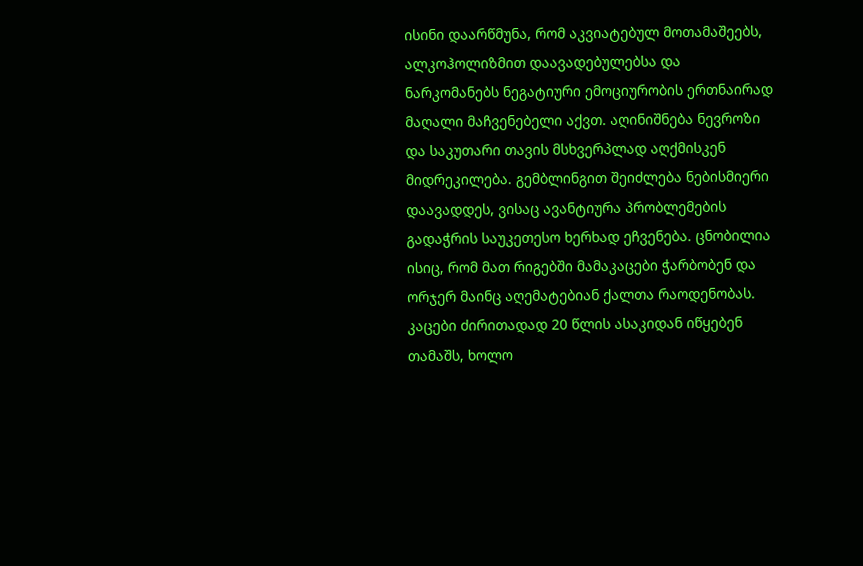ისინი დაარწმუნა, რომ აკვიატებულ მოთამაშეებს, ალკოჰოლიზმით დაავადებულებსა და ნარკომანებს ნეგატიური ემოციურობის ერთნაირად მაღალი მაჩვენებელი აქვთ. აღინიშნება ნევროზი და საკუთარი თავის მსხვერპლად აღქმისკენ მიდრეკილება. გემბლინგით შეიძლება ნებისმიერი დაავადდეს, ვისაც ავანტიურა პრობლემების გადაჭრის საუკეთესო ხერხად ეჩვენება. ცნობილია ისიც, რომ მათ რიგებში მამაკაცები ჭარბობენ და ორჯერ მაინც აღემატებიან ქალთა რაოდენობას. კაცები ძირითადად 20 წლის ასაკიდან იწყებენ თამაშს, ხოლო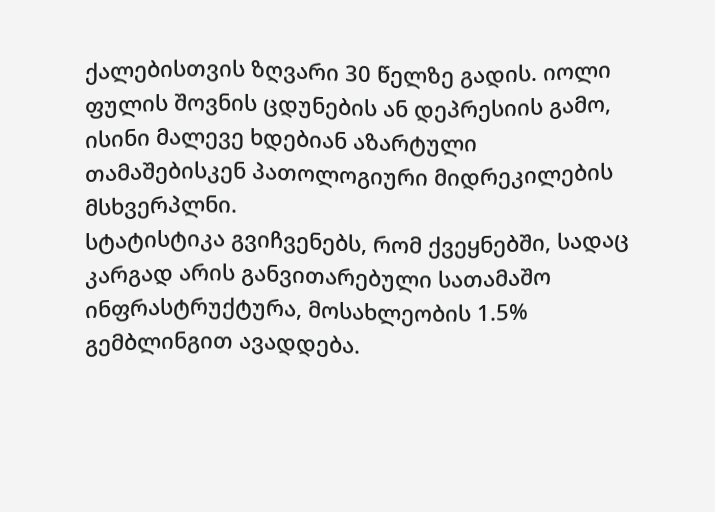ქალებისთვის ზღვარი 30 წელზე გადის. იოლი ფულის შოვნის ცდუნების ან დეპრესიის გამო, ისინი მალევე ხდებიან აზარტული თამაშებისკენ პათოლოგიური მიდრეკილების მსხვერპლნი.
სტატისტიკა გვიჩვენებს, რომ ქვეყნებში, სადაც კარგად არის განვითარებული სათამაშო ინფრასტრუქტურა, მოსახლეობის 1.5% გემბლინგით ავადდება.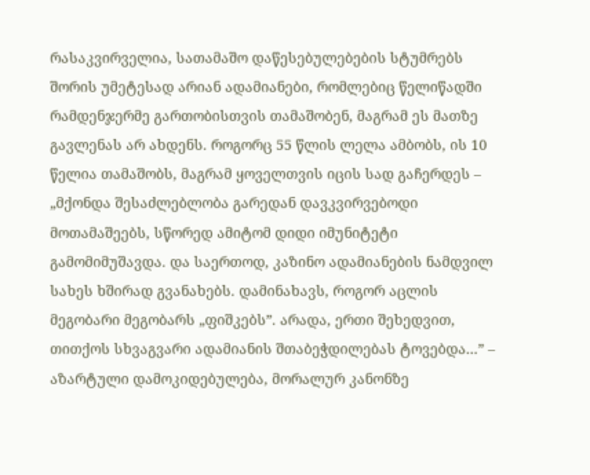რასაკვირველია, სათამაშო დაწესებულებების სტუმრებს შორის უმეტესად არიან ადამიანები, რომლებიც წელიწადში რამდენჯერმე გართობისთვის თამაშობენ, მაგრამ ეს მათზე გავლენას არ ახდენს. როგორც 55 წლის ლელა ამბობს, ის 10 წელია თამაშობს, მაგრამ ყოველთვის იცის სად გაჩერდეს – „მქონდა შესაძლებლობა გარედან დავკვირვებოდი მოთამაშეებს, სწორედ ამიტომ დიდი იმუნიტეტი გამომიმუშავდა. და საერთოდ, კაზინო ადამიანების ნამდვილ სახეს ხშირად გვანახებს. დამინახავს, როგორ აცლის მეგობარი მეგობარს „ფიშკებს”. არადა, ერთი შეხედვით, თითქოს სხვაგვარი ადამიანის შთაბეჭდილებას ტოვებდა...” – აზარტული დამოკიდებულება, მორალურ კანონზე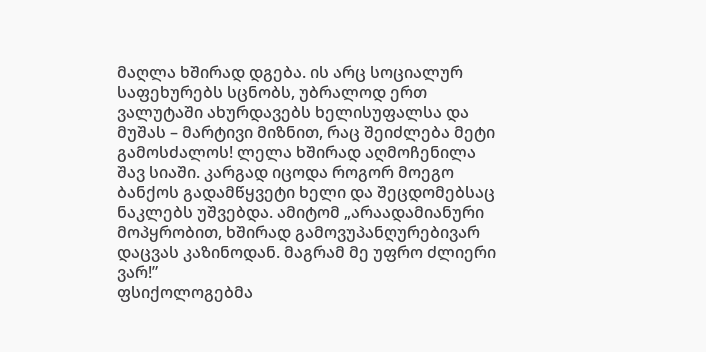მაღლა ხშირად დგება. ის არც სოციალურ საფეხურებს სცნობს, უბრალოდ ერთ ვალუტაში ახურდავებს ხელისუფალსა და მუშას – მარტივი მიზნით, რაც შეიძლება მეტი გამოსძალოს! ლელა ხშირად აღმოჩენილა შავ სიაში. კარგად იცოდა როგორ მოეგო ბანქოს გადამწყვეტი ხელი და შეცდომებსაც ნაკლებს უშვებდა. ამიტომ „არაადამიანური მოპყრობით, ხშირად გამოვუპანღურებივარ დაცვას კაზინოდან. მაგრამ მე უფრო ძლიერი ვარ!”
ფსიქოლოგებმა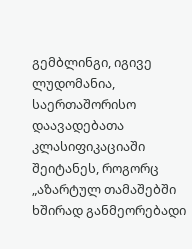გემბლინგი, იგივე ლუდომანია, საერთაშორისო დაავადებათა კლასიფიკაციაში შეიტანეს, როგორც „აზარტულ თამაშებში ხშირად განმეორებადი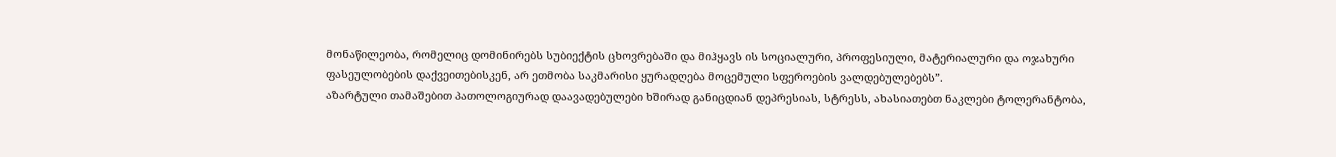მონაწილეობა, რომელიც დომინირებს სუბიექტის ცხოვრებაში და მიჰყავს ის სოციალური, პროფესიული, მატერიალური და ოჯახური ფასეულობების დაქვეითებისკენ, არ ეთმობა საკმარისი ყურადღება მოცემული სფეროების ვალდებულებებს”.
აზარტული თამაშებით პათოლოგიურად დაავადებულები ხშირად განიცდიან დეპრესიას, სტრესს, ახასიათებთ ნაკლები ტოლერანტობა,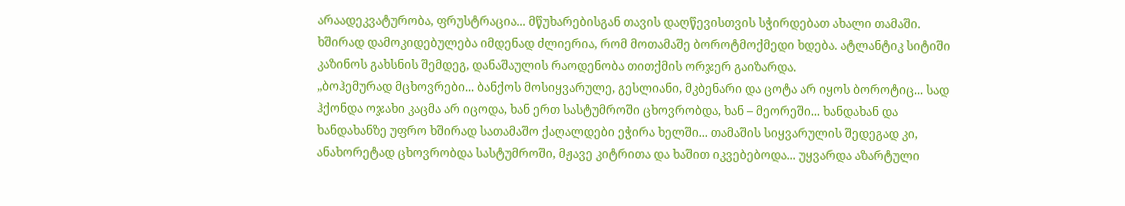არაადეკვატურობა, ფრუსტრაცია... მწუხარებისგან თავის დაღწევისთვის სჭირდებათ ახალი თამაში. ხშირად დამოკიდებულება იმდენად ძლიერია, რომ მოთამაშე ბოროტმოქმედი ხდება. ატლანტიკ სიტიში კაზინოს გახსნის შემდეგ, დანაშაულის რაოდენობა თითქმის ორჯერ გაიზარდა.
„ბოჰემურად მცხოვრები... ბანქოს მოსიყვარულე, გესლიანი, მკბენარი და ცოტა არ იყოს ბოროტიც... სად ჰქონდა ოჯახი კაცმა არ იცოდა, ხან ერთ სასტუმროში ცხოვრობდა, ხან – მეორეში... ხანდახან და ხანდახანზე უფრო ხშირად სათამაშო ქაღალდები ეჭირა ხელში... თამაშის სიყვარულის შედეგად კი, ანახორეტად ცხოვრობდა სასტუმროში, მჟავე კიტრითა და ხაშით იკვებებოდა... უყვარდა აზარტული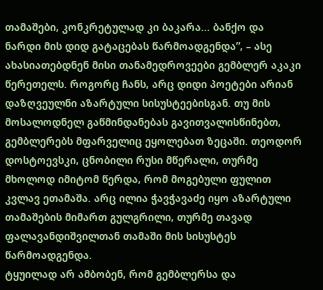თამაშები, კონკრეტულად კი ბაკარა... ბანქო და ნარდი მის დიდ გატაცებას წარმოადგენდა”, – ასე ახასიათებდნენ მისი თანამედროვეები გემბლერ აკაკი წერეთელს. როგორც ჩანს, არც დიდი პოეტები არიან დაზღვეულნი აზარტული სისუსტეებისგან. თუ მის მოსალოდნელ გაწმინდანებას გავითვალისწინებთ, გემბლერებს მფარველიც ეყოლებათ ზეცაში. თეოდორ დოსტოევსკი, ცნობილი რუსი მწერალი, თურმე მხოლოდ იმიტომ წერდა, რომ მოგებული ფულით კვლავ ეთამაშა. არც ილია ჭავჭავაძე იყო აზარტული თამაშების მიმართ გულგრილი, თურმე თავად ფალავანდიშვილთან თამაში მის სისუსტეს წარმოადგენდა.
ტყუილად არ ამბობენ, რომ გემბლერსა და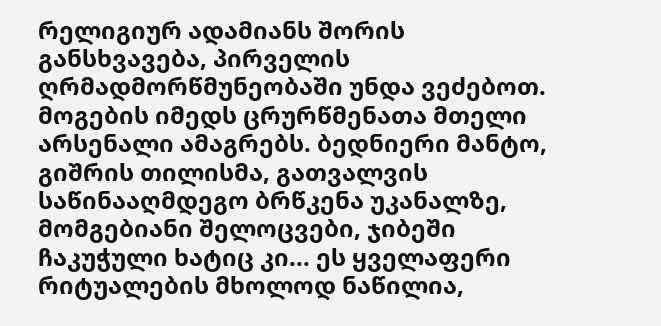რელიგიურ ადამიანს შორის განსხვავება, პირველის ღრმადმორწმუნეობაში უნდა ვეძებოთ. მოგების იმედს ცრურწმენათა მთელი არსენალი ამაგრებს. ბედნიერი მანტო, გიშრის თილისმა, გათვალვის საწინააღმდეგო ბრწკენა უკანალზე, მომგებიანი შელოცვები, ჯიბეში ჩაკუჭული ხატიც კი... ეს ყველაფერი რიტუალების მხოლოდ ნაწილია,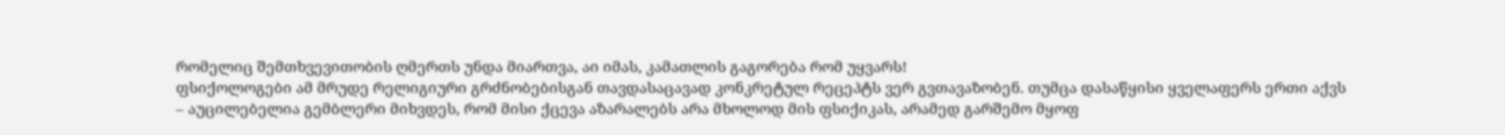რომელიც შემთხვევითობის ღმერთს უნდა მიართვა, აი იმას, კამათლის გაგორება რომ უყვარს!
ფსიქოლოგები ამ მრუდე რელიგიური გრძნობებისგან თავდასაცავად კონკრეტულ რეცეპტს ვერ გვთავაზობენ. თუმცა დასაწყისი ყველაფერს ერთი აქვს – აუცილებელია გემბლერი მიხვდეს, რომ მისი ქცევა აზარალებს არა მხოლოდ მის ფსიქიკას, არამედ გარშემო მყოფ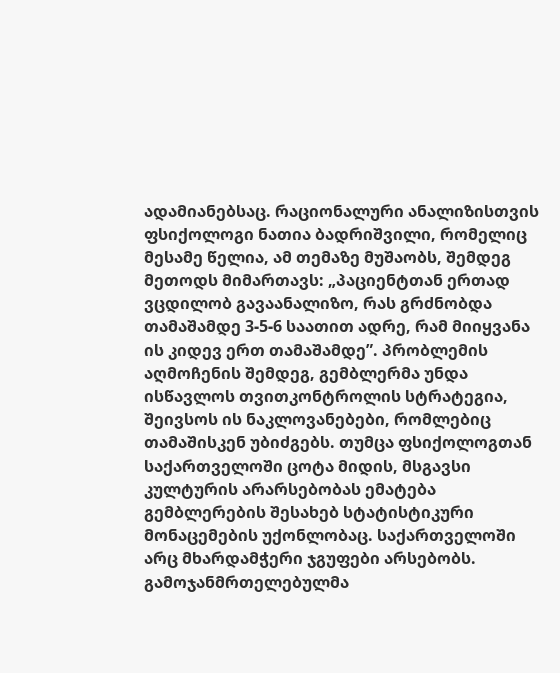ადამიანებსაც. რაციონალური ანალიზისთვის ფსიქოლოგი ნათია ბადრიშვილი, რომელიც მესამე წელია, ამ თემაზე მუშაობს, შემდეგ მეთოდს მიმართავს: „პაციენტთან ერთად ვცდილობ გავაანალიზო, რას გრძნობდა თამაშამდე 3-5-6 საათით ადრე, რამ მიიყვანა ის კიდევ ერთ თამაშამდე”. პრობლემის აღმოჩენის შემდეგ, გემბლერმა უნდა ისწავლოს თვითკონტროლის სტრატეგია, შეივსოს ის ნაკლოვანებები, რომლებიც თამაშისკენ უბიძგებს. თუმცა ფსიქოლოგთან საქართველოში ცოტა მიდის, მსგავსი კულტურის არარსებობას ემატება გემბლერების შესახებ სტატისტიკური მონაცემების უქონლობაც. საქართველოში არც მხარდამჭერი ჯგუფები არსებობს. გამოჯანმრთელებულმა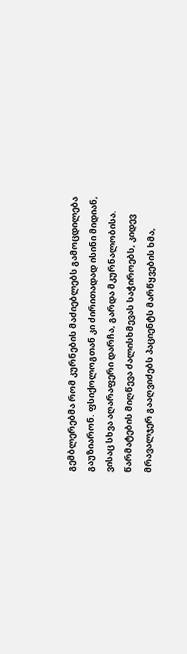გემბლერებმა რომ კურნების მაძიებლებს გამოცდილება გაუზიარონ. ფსიქოლოგთან კი ძირითადად ისინი მიდიან, ვისაც სხვა აღარაფერი დარჩა, გარდა მკურნალობისა. წარმატების მიღწევა ძალისხმევას საჭიროებს, კიდევ მრავალჯერ გააღვიძებს პაციენტს მარწყვების ხმა,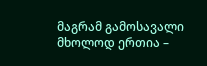მაგრამ გამოსავალი მხოლოდ ერთია –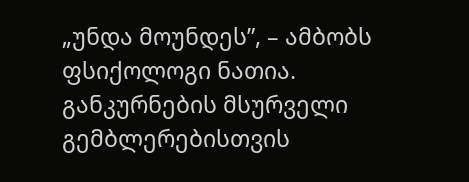„უნდა მოუნდეს”, – ამბობს ფსიქოლოგი ნათია.
განკურნების მსურველი გემბლერებისთვის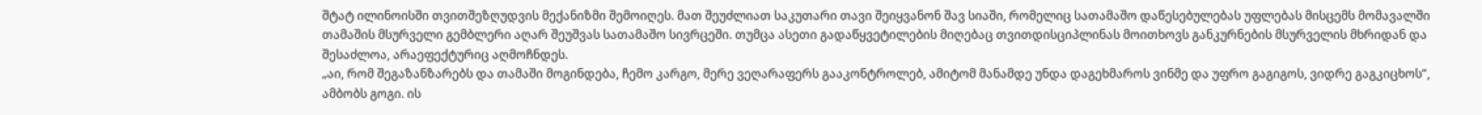შტატ ილინოისში თვითშეზღუდვის მექანიზმი შემოიღეს. მათ შეუძლიათ საკუთარი თავი შეიყვანონ შავ სიაში, რომელიც სათამაშო დაწესებულებას უფლებას მისცემს მომავალში თამაშის მსურველი გემბლერი აღარ შეუშვას სათამაშო სივრცეში. თუმცა ასეთი გადაწყვეტილების მიღებაც თვითდისციპლინას მოითხოვს განკურნების მსურველის მხრიდან და შესაძლოა, არაეფექტურიც აღმოჩნდეს.
„აი, რომ შეგაზანზარებს და თამაში მოგინდება, ჩემო კარგო, მერე ვეღარაფერს გააკონტროლებ, ამიტომ მანამდე უნდა დაგეხმაროს ვინმე და უფრო გაგიგოს, ვიდრე გაგკიცხოს”, ამბობს გოგი. ის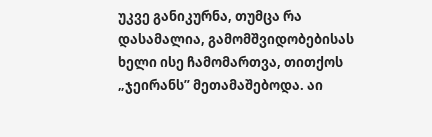უკვე განიკურნა, თუმცა რა დასამალია, გამომშვიდობებისას ხელი ისე ჩამომართვა, თითქოს „ჯეირანს” მეთამაშებოდა. აი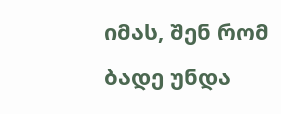იმას, შენ რომ ბადე უნდა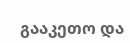გააკეთო და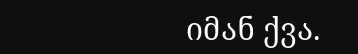იმან ქვა.